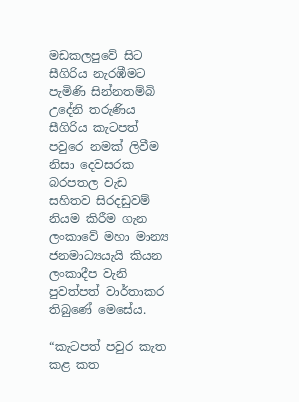මඩකලපුවේ සිට සීගිරිය නැරඹීමට පැමිණි සින්නතම්බි උදේනි තරුණිය සීගිරිය කැටපත් පවුරෙ නමක් ලිවීම නිසා දෙවසරක බරපතල වැඩ සහිතව සිරදඩුවම් නියම කිරීම ගැන ලංකාවේ මහා මාන්‍ය ජනමාධ්‍යයැයි කියන ලංකාදීප වැනි පුවත්පත් වාර්තාකර තිබුණේ මෙසේය.

“කැටපත් පවුර කැත කළ කත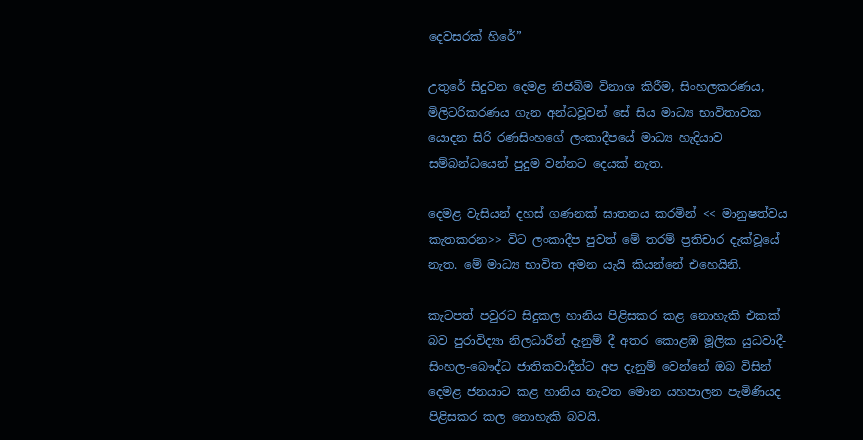දෙවසරක් හිරේ”

උතුරේ සිදුවන දෙමළ නිජබිම විනාශ කිරීම, සිංහලකරණය, මිලිටරිකරණය ගැන අන්ධවූවන් සේ සිය මාධ්‍ය භාවිතාවක යොදන සිරි රණසිංහගේ ලංකාදීපයේ මාධ්‍ය හැදියාව සම්බන්ධයෙන් පුදුම වන්නට දෙයක් නැත.

දෙමළ වැසියන් දහස් ගණනක් ඝාතනය කරමින් << මානුෂත්වය කැතකරන>> විට ලංකාදීප පුවත් මේ තරම් ප්‍රතිචාර දැක්වූයේ නැත. මේ මාධ්‍ය භාවිත අමන යැයි කියන්නේ එහෙයිනි.

කැටපත් පවුරට සිදුකල හානිය පිළිසකර කළ නොහැකි එකක් බව පුරාවිද්‍යා නිලධාරීන් දැනුම් දී අතර කොළඹ මූලික යුධවාදී-සිංහල-බෞද්ධ ජාතිකවාදීන්ට අප දැනුම් වෙන්නේ ඔබ විසින් දෙමළ ජනයාට කළ හානිය නැවත මොන යහපාලන පැමිණියද පිළිසකර කල නොහැකි බවයි.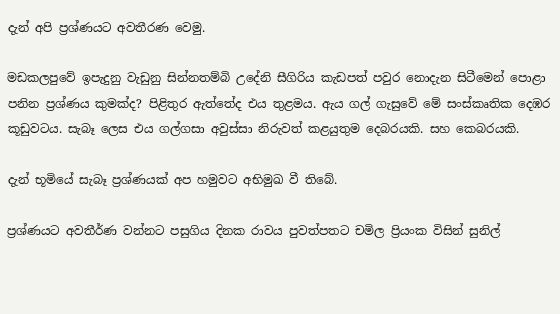දැන් අපි ප්‍රශ්ණයට අවතීරණ වෙමු.

මඩකලපුවේ ඉපැදුනු වැඩුනු සින්නතම්බි උදේනි සීගිරිය කැඩපත් පවුර නොදැන සිටීමෙන් පොළා පනින ප්‍රශ්ණය කුමක්ද? පිළිතුර ඇත්තේද එය තුළමය. ඇය ගල් ගැසුවේ මේ සංස්කෘතික දෙඹර කූඩුවටය. සැබෑ ලෙස එය ගල්ගසා අවුස්සා නිරුවත් කළයුතුම දෙබරයකි. සහ කෙබරයකි.

දැන් භූමියේ සැබෑ ප්‍රශ්ණයක් අප හමුවට අභිමුඛ වී තිබේ.

ප්‍රශ්ණයට අවතීර්ණ වන්නට පසුගිය දිනක රාවය පුවත්පතට චමිල ප්‍රියංක විසින් සුනිල්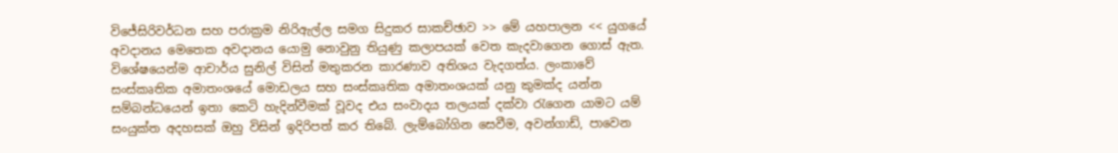විජේසිරිවර්ධන සහ පරාක්‍රම නිරිඇල්ල සමග සිදුකර සාකච්ඡාව >> මේ යහපාලන << යුගයේ අවදානය මෙතෙක අවදානය යොමු නොවුනු තියුණු කලාපයක් වෙත කැදවාගෙන ගොස් ඇත. විශේෂයෙන්ම ආචාර්ය සුනිල් විසින් මතුකරන කාරණාව අතිශය වැදගත්ය. ලංකාවේ සංස්කෘතික අමාතංශයේ මොඩලය සහ සංස්කෘතික අමාතංශයක් යනු කුමක්ද යන්න සම්බන්ධයෙන් ඉතා කෙටි හැදින්වීමක් වූවද එය සංවාදය තලයක් දක්වා රැගෙන යාමට යම් සංයුක්ත අදහසක් ඔහු විසින් ඉදිරිපත් කර තිබේ. ලැම්බෝගින සෙවීම, අවන්ගාඩ්, පාවෙන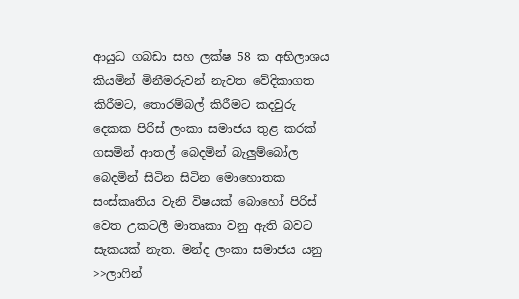ආයුධ ගබඩා සහ ලක්ෂ 58 ක අභිලාශය කියමින් මිනීමරුවන් නැවත වේදිකාගත කිරීමට, තොරම්බල් කිරීමට කදවුරු දෙකක පිරිස් ලංකා සමාජය තුළ කරක් ගසමින් ආතල් බෙදමින් බැලුම්බෝල බෙදමින් සිටින සිටින මොහොතක සංස්කෘතිය වැනි විෂයක් බොහෝ පිරිස් වෙත උකටලී මාතෘකා වනු ඇති බවට සැකයක් නැත. මන්ද ලංකා සමාජය යනු >>ලාෆින්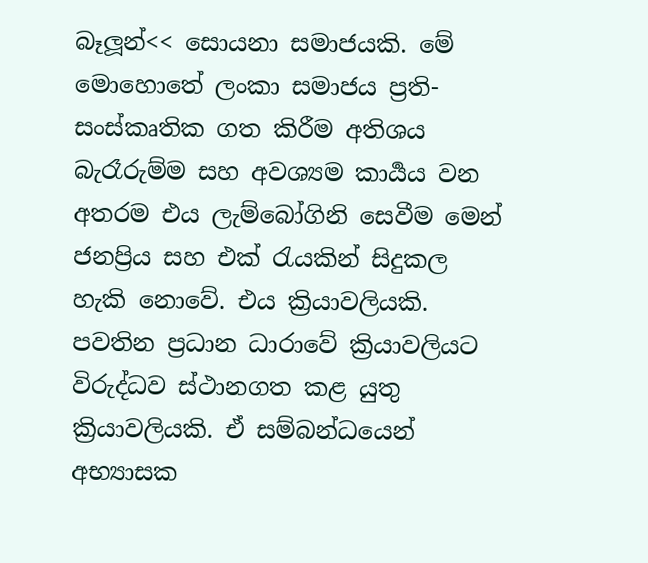බෑලූන්<< සොයනා සමාජයකි. මේ මොහොතේ ලංකා සමාජය ප්‍රති-සංස්කෘතික ගත කිරීම අතිශය බැරෑරුම්ම සහ අවශ්‍යම කාර්‍යය වන අතරම එය ලැම්බෝගිනි සෙවීම මෙන් ජනප්‍රිය සහ එක් රැයකින් සිදුකල හැකි නොවේ. එය ක්‍රියාවලියකි. පවතින ප්‍රධාන ධාරාවේ ක්‍රියාවලියට විරුද්ධව ස්ථානගත කළ යුතු ක්‍රියාවලියකි. ඒ සම්බන්ධයෙන් අභ්‍යාසක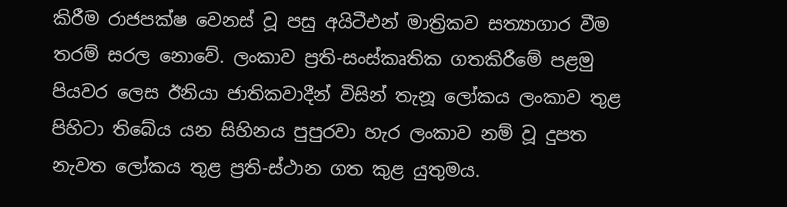කිරීම රාජපක්ෂ වෙනස් වූ පසු අයිටීඑන් මාත්‍රිකව සත්‍යාගාර වීම තරම් සරල නොවේ. ලංකාව ප්‍රති-සංස්කෘතික ගතකිරීමේ පළමු පියවර ලෙස ඊනියා ජාතිකවාදීන් විසින් තැනූ ලෝකය ලංකාව තුළ පිහිටා තිබේය යන සිහිනය පුපුරවා හැර ලංකාව නම් වූ දුපත නැවත ලෝකය තුළ ප්‍රති-ස්ථාන ගත කුළ යුතුමය.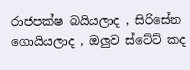රාජපක්ෂ බයියලාද , සිරිසේන ගොයියලාද , ඔලුව ස්ටේට් කද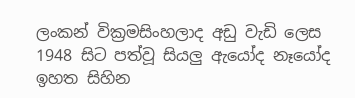ලංකන් වික්‍රමසිංහලාද අඩු වැඩි ලෙස 1948 සිට පත්වූ සියලු ඇයෝද නෑයෝද ඉහත සිහින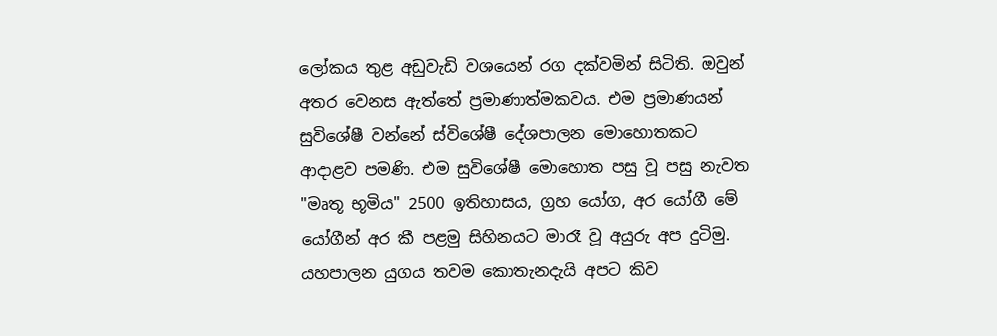ලෝකය තුළ අඩුවැඩි වශයෙන් රග දක්වමින් සිටිති. ඔවුන් අතර වෙනස ඇත්තේ ප්‍රමාණාත්මකවය. එම ප්‍රමාණයන් සුවිශේෂී වන්නේ ස්විශේෂී දේශපාලන මොහොතකට ආදාළව පමණි. එම සුවිශේෂී මොහොත පසු වූ පසු නැවත "මෘතූ භූමිය" 2500 ඉතිහාසය, ග්‍රහ යෝග, අර යෝගී මේ යෝගීන් අර කී පළමු සිහිනයට මාරෑ වූ අයුරු අප දුටිමු. යහපාලන යුගය තවම කොතැනදැයි අපට කිව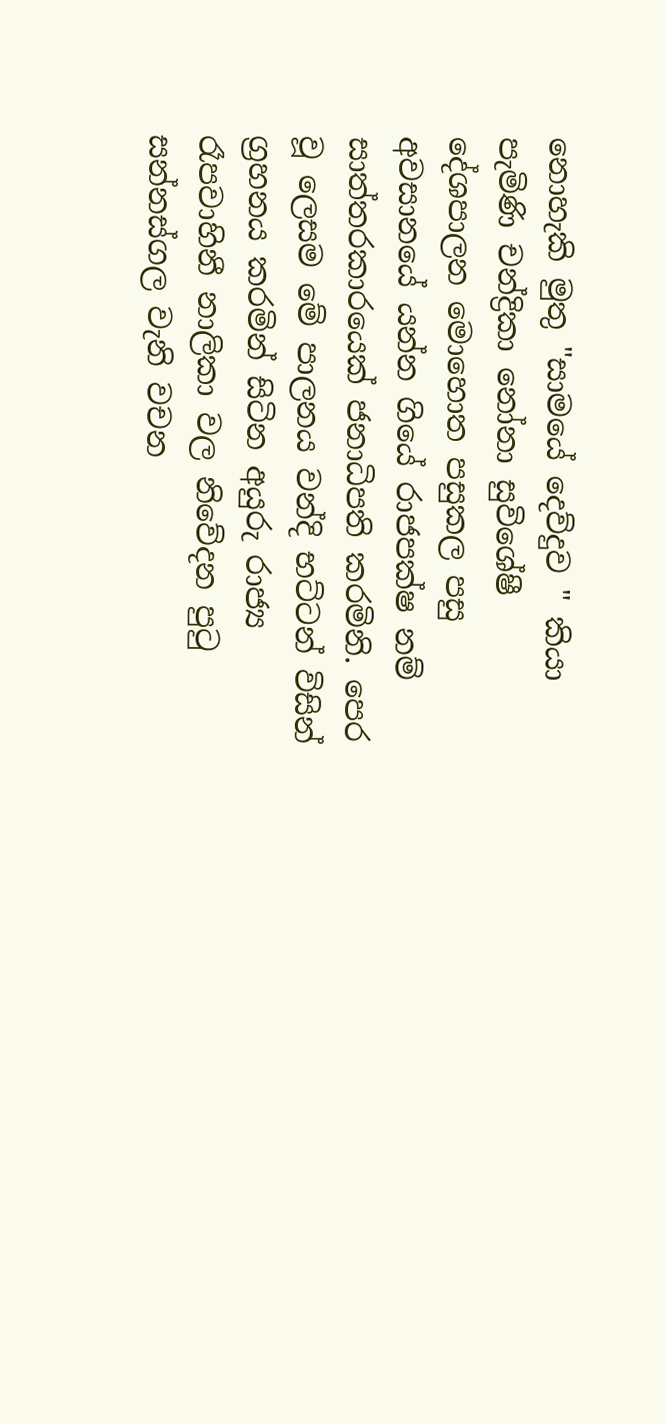නොහැකි මුතු "සාමයේ දෙව්දුව " කියා පැමිණි චන්ද්‍රිකා නෝනා සුවිශේෂී දේශපාලන මොහොත පසුකල පසු අවසානයේ යන්න ගියේ රාජපක්ෂ නම් සාත්තරකාරයෙක් ජනාධිපති කරමිනි. පෙර වූ ලෙසම මේ පාලනය වන්දි භට්ටන් විසින් ග්‍රහනය කරමින් සිටින අයුරු රාජ්‍ය රෑපවාහිනී නාලිකා වල නිවේදන පුටු සන්නස්ගල වැනි වචන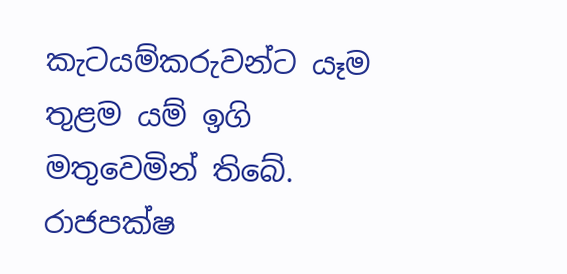කැටයම්කරුවන්ට යෑම තුළම යම් ඉගි මතුවෙමින් තිබේ. රාජපක්ෂ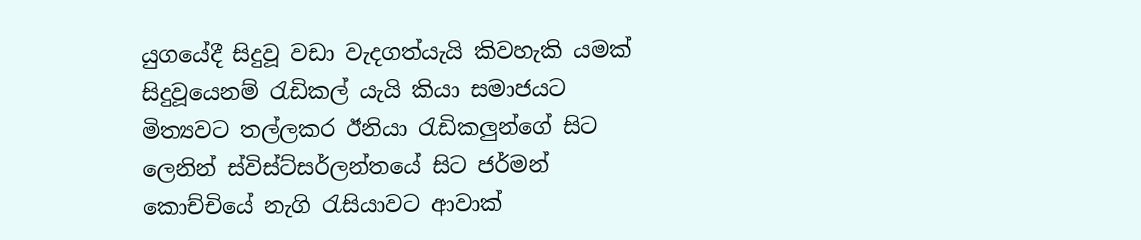යුගයේදී සිදුවූ වඩා වැදගත්යැයි කිවහැකි යමක් සිදුවූයෙනම් රැඩිකල් යැයි කියා සමාජයට මිත්‍යවට තල්ලකර ඊනියා රැඩිකලුන්ගේ සිට ලෙනින් ස්විස්ට්සර්ලන්තයේ සිට ජර්මන් කොච්චියේ නැගි රැසියාවට ආවාක්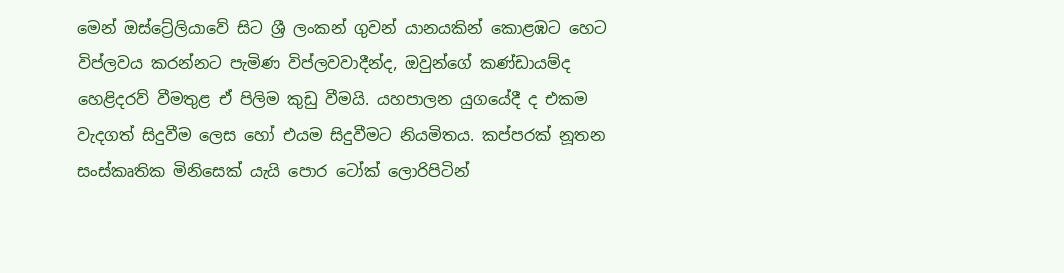මෙන් ඔස්ට්‍රේලියාවේ සිට ශ්‍රී ලංකන් ගුවන් යානයකින් කොළඹට හෙට විප්ලවය කරන්නට පැමිණ විප්ලවවාදීන්ද, ඔවුන්ගේ කණ්ඩායම්ද හෙළිදරව් වීමතුළ ඒ පිලිම කුඩු වීමයි. යහපාලන යුගයේදී ද එකම වැදගත් සිදුවීම ලෙස හෝ එයම සිදුවීමට නියමිතය. කප්පරක් නූතන සංස්කෘතික මිනිසෙක් යැයි පොර ටෝක් ලොරිපිටින්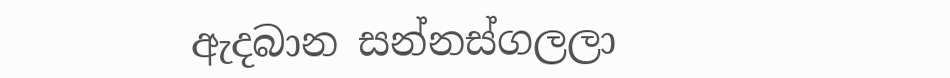ඇදබාන සන්නස්ගලලා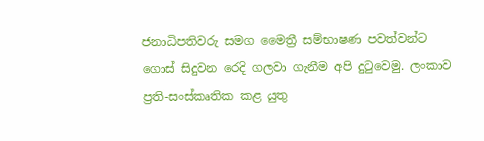ජනාධිපතිවරු සමග මෛත්‍රී සම්භාෂණ පවත්වන්ට ගොස් සිදුවන රෙදි ගලවා ගැනීම අපි දුටුවෙමු. ලංකාව ප්‍රති-සංස්කෘතික කළ යුතු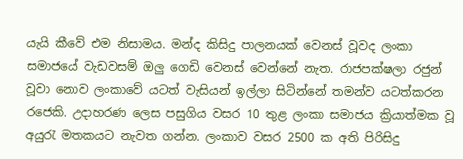යැයි කීවේ එම නිසාමය. මන්ද කිසිදු පාලනයක් වෙනස් වූවද ලංකා සමාජයේ වැඩවසම් ඔලු ගෙඩි වෙනස් වෙන්නේ නැත. රාජපක්ෂලා රජුන් වූවා නොව ලංකාවේ යටත් වැසියන් ඉල්ලා සිටින්නේ තමන්ව යටත්කරන රජෙකි. උදාහරණ ලෙස පසුගිය වසර 10 තුළ ලංකා සමාජය ක්‍රියාත්මක වූ අයුරැ මතකයට නැවත ගන්න. ලංකාව වසර 2500 ක අති පිරිසිදු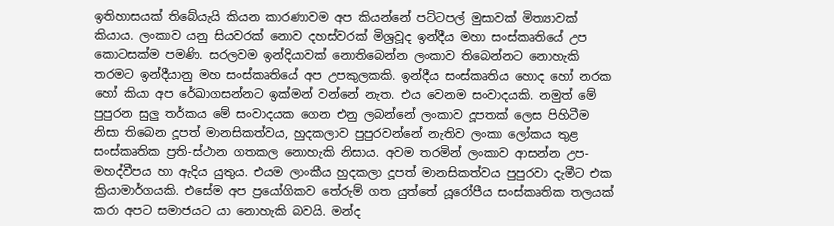ඉතිහාසයක් තිබේයැයි කියන කාරණාවම අප කියන්නේ පට්ටපල් මුසාවක් මිත්‍යාවක් කියාය. ලංකාව යනු සියවරක් නොව දහස්වරක් මිශ්‍රවූද ඉන්දීය මහා සංස්කෘතියේ උප කොටසක්ම පමණි. සරලවම ඉන්දියාවක් නොතිබෙන්න ලංකාව තිබෙන්නට නොහැකි තරමට ඉන්දීයානු මහ සංස්කෘතියේ අප උපකුලකකි. ඉන්දීය සංස්කෘතිය හොද හෝ නරක හෝ කියා අප රේඛාගසන්නට ඉක්මන් වන්නේ නැත. එය වෙනම සංවාදයකි. නමුත් මේ පුපුරන සුලු තර්කය මේ සංවාදයක ගෙන එනු ලබන්නේ ලංකාව දූපතක් ලෙස පිහිටීම නිසා තිබෙන දූපත් මානසිකත්වය, හුදකලාව පුපුරවන්නේ නැතිව ලංකා ලෝකය තුළ සංස්කෘතික ප්‍රති-ස්ථාන ගතකල නොහැකි නිසාය. අවම තරමින් ලංකාව ආසන්න උප-මහද්වීපය හා ඇදිය යුතුය. එයම ලාංකීය හුදකලා දූපත් මානසිකත්වය පුපුරවා දැමීට එක ක්‍රියාමාර්ගයකි. එසේම අප ප්‍රයෝගිකව තේරුම් ගත යුත්තේ යූරෝපීය සංස්කෘතික තලයක් කරා අපට සමාජයට යා නොහැකි බවයි. මන්ද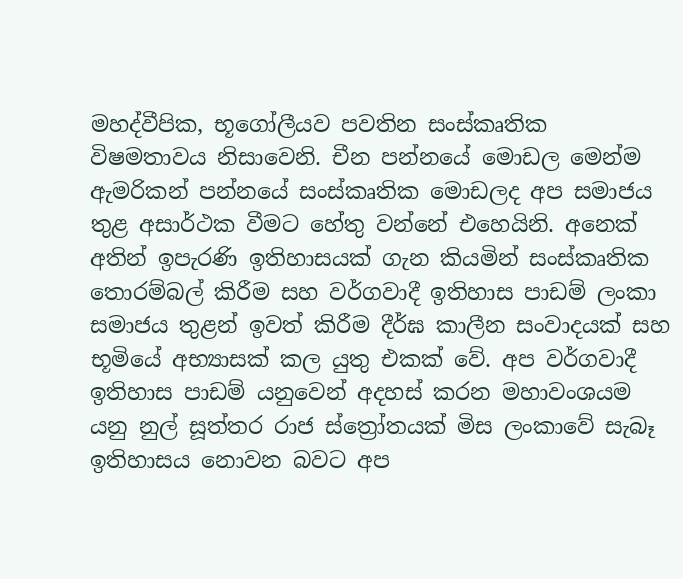මහද්වීපික, භූගෝලීයව පවතින සංස්කෘතික විෂමතාවය නිසාවෙනි. චීන පන්නයේ මොඩල මෙන්ම ඇමරිකන් පන්නයේ සංස්කෘතික මොඩලද අප සමාජය තුළ අසාර්ථක වීමට හේතු වන්නේ එහෙයිනි. අනෙක් අතින් ඉපැරණි ඉතිහාසයක් ගැන කියමින් සංස්කෘතික තොරම්බල් කිරීම සහ වර්ගවාදී ඉතිහාස පාඩම් ලංකා සමාජය තුළන් ඉවත් කිරීම දීර්ඝ කාලීන සංවාදයක් සහ භූමියේ අභ්‍යාසක් කල යුතු එකක් වේ. අප වර්ගවාදී ඉතිහාස පාඩම් යනුවෙන් අදහස් කරන මහාවංශයම යනු නුල් සූත්තර රාජ ස්ත්‍රෝතයක් මිස ලංකාවේ සැබෑ ඉතිහාසය නොවන බවට අප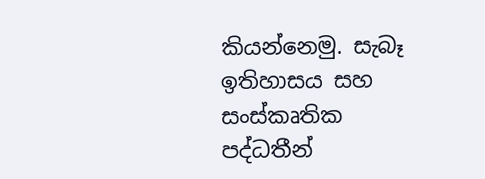කියන්නෙමු. සැබෑ ඉතිහාසය සහ සංස්කෘතික පද්ධතීන්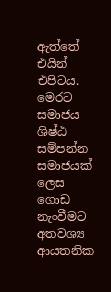ඇත්තේ එයින් එපිටය. මෙරට සමාජය ශිෂ්ඨ සම්පන්න සමාජයක් ලෙස ගොඩ නැංවීමට අතවශ්‍ය ආයතනික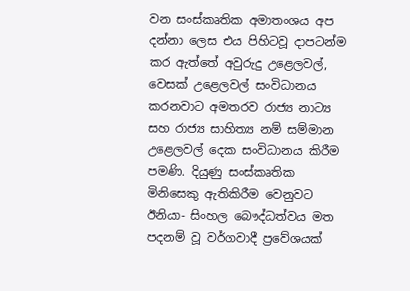වන සංස්කෘතික අමාතංශය අප දන්නා ලෙස එය පිහිටවූ දාපටන්ම කර ඇත්තේ අවුරුදු උළෙලවල්, වෙසක් උළෙලවල් සංවිධානය කරනවාට අමතරව රාජ්‍ය නාට්‍ය සහ රාජ්‍ය සාහිත්‍ය නම් සම්මාන උළෙලවල් දෙක සංවිධානය කිරීම පමණි. දියුණු සංස්කෘතික මිනිසෙකු ඇතිකිරීම වෙනුවට ඊනියා- සිංහල බෞද්ධත්වය මත පදනම් වූ වර්ගවාදී ප්‍රවේශයක්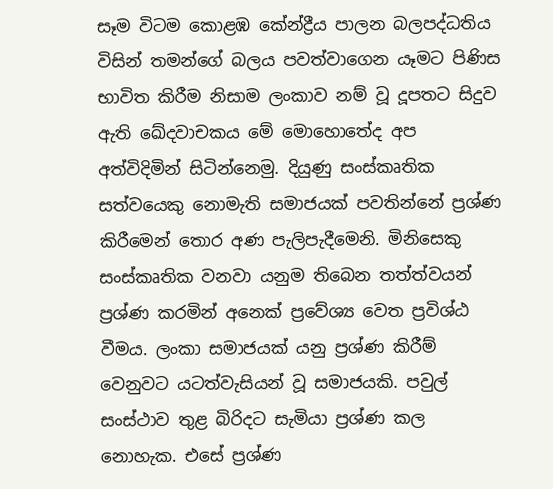සෑම විටම කොළඹ කේන්ද්‍රීය පාලන බලපද්ධතිය විසින් තමන්ගේ බලය පවත්වාගෙන යෑමට පිණිස භාවිත කිරීම නිසාම ලංකාව නම් වූ දූපතට සිදුව ඇති ඛේදවාචකය මේ මොහොතේද අප අත්විදිමින් සිටින්නෙමු. දියුණු සංස්කෘතික සත්වයෙකු නොමැති සමාජයක් පවතින්නේ ප්‍රශ්ණ කිරීමෙන් තොර අණ පැලිපැදීමෙනි. මිනිසෙකු සංස්කෘතික වනවා යනුම තිබෙන තත්ත්වයන් ප්‍රශ්ණ කරමින් අනෙක් ප්‍රවේශ්‍ය වෙත ප්‍රවිශ්ඨ වීමය. ලංකා සමාජයක් යනු ප්‍රශ්ණ කිරීම් වෙනුවට යටත්වැසියන් වූ සමාජයකි. පවුල් සංස්ථාව තුළ බිරිදට සැමියා ප්‍රශ්ණ කල නොහැක. එසේ ප්‍රශ්ණ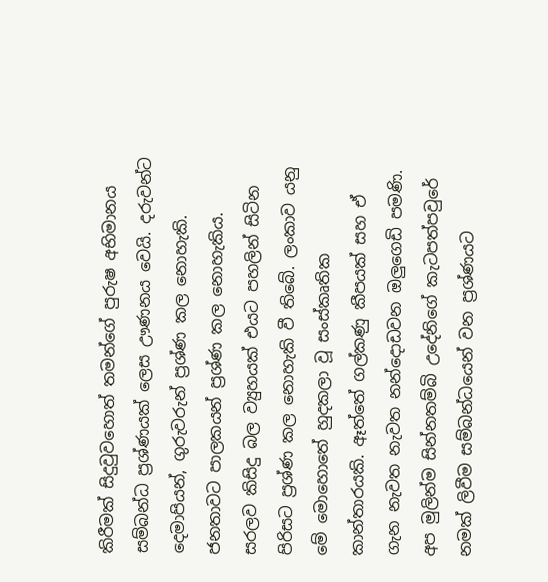කිරීමක් සිදුවුවහොත් තමන්ගේ පුරුෂ අභිමානය සම්බන්ධ ප්‍රශ්ණයක් ලෙස ඌණනය වෙයි. දරුවන්ට දෙමාපියන්, ගුරුවරුන් ප්‍රශ්ණ කල නොහැකි. ජනතාවට පාලකයන් ප්‍රශ්ණ කල නොහැකිය. සරලව කිසිදු බල ව්‍යුහයක් එයට පහලින් සිටින පිරිසට ප්‍රශ්ණ කල නොහැකි වී තිබේ. ලංකාව යනු මේ මොහොතේ හුදකලා වූ සංස්කෘතික කාන්තාරයකි. ඈත්තේ ගල්කණු කීපයක් සහ ඒ ගැන නැවත නැවත නන්දොඩවන ඔලුගෙඩි පමණි. අප මුලින්ම සින්නතම්බි උදේනිගේ කැටපත්පවුරේ නමක් ලිවීම සම්බන්ධයෙන් වන ප්‍රශ්ණයට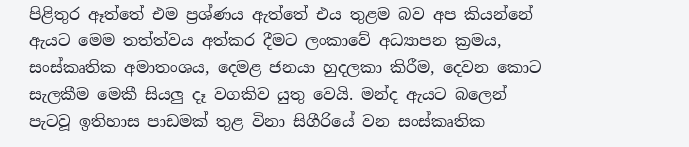පිළිතුර ඈත්තේ එම ප්‍රශ්ණය ඇත්තේ එය තුළම බව අප කියන්නේ ඇයට මෙම තත්ත්වය අත්කර දීමට ලංකාවේ අධ්‍යාපන ක්‍රමය, සංස්කෘතික අමාතංශය, දෙමළ ජනයා හුදලකා කිරීම, දෙවන කොට සැලකීම මෙකී සියලු දෑ වගකිව යුතු වෙයි. මන්ද ඇයට බලෙන් පැටවූ ඉතිහාස පාඩමක් තුළ විනා සිගීරියේ වන සංස්කෘතික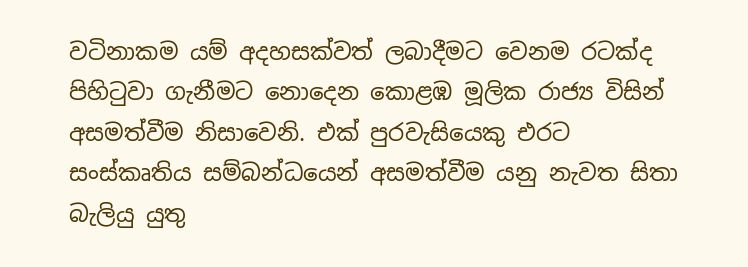වටිනාකම යම් අදහසක්වත් ලබාදීමට වෙනම රටක්ද පිහිටුවා ගැනීමට නොදෙන කොළඹ මූලික රාජ්‍ය විසින් අසමත්වීම නිසාවෙනි. එක් පුරවැසියෙකු එරට සංස්කෘතිය සම්බන්ධයෙන් අසමත්වීම යනු නැවත සිතා බැලියු යුතු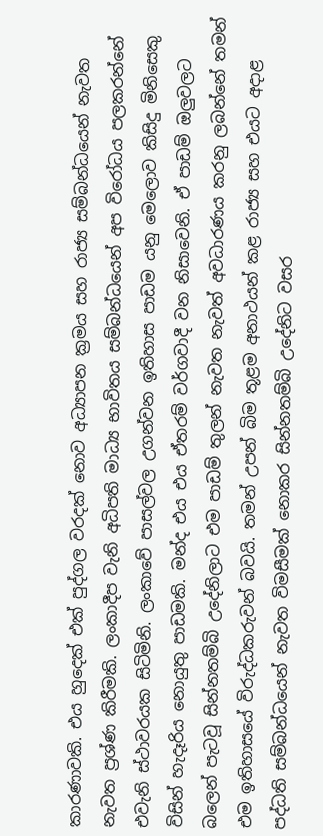කාරණාවකි. එය හුදෙක් එක් පුද්ගල වරදක් නොව අධ්‍යාපන ක්‍රමය සහ රාජ්‍ය සම්බන්ධයෙන් නැවත නැවත ප්‍රශ්ණ කිරීමකි. ලංකාදීප වැනි අධිපති මාධ්‍ය භාවිතය සම්බන්ධයෙන් අප විරෝධය පලකරන්නේ එවැනි ස්ථාවරයක සිටිමිනි. ලංකාවේ පාසල්වල උගන්වන ඉතිහාස පාඩම යනු මෙලොව කිසිදු මිනිසෙකු විසින් හැදෑරිය නොයුතු පාඩමකි. මන්ද එය එය ඒතරම් වර්ගවාදී වන නිසාවෙනි. ඒ පාඩම් ඔලුවලට බලෙන් පැටවූ සින්නතම්බි උදේනිලාට එම පාඩම් තුලන් නැවත නැවත් අවධාරණය කරනු ලබන්නේ තමන් එම ඉතිහාසයේ විරුද්ධකරුවන් බවයි. තමන් උපන් බිම තූළම අනාථයන් කළ රාජ්‍ය සහ එයට අදාළ පද්ධති සම්බන්ධයෙන් නැවත විමසීමක් නොකර සින්නතම්බි උදේනිට වසර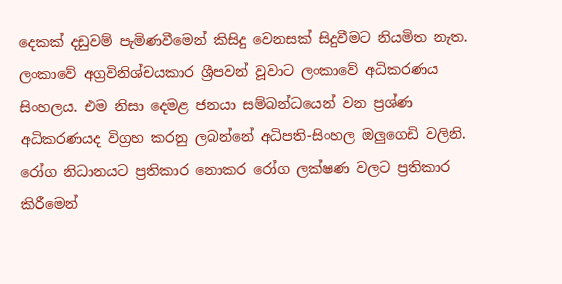දෙකක් දඩුවම් පැමිණවීමෙන් කිසිදු වෙනසක් සිදුවීමට නියමිත නැත. ලංකාවේ අග්‍රවිනිශ්චයකාර ශ්‍රීපවන් වූවාට ලංකාවේ අධිකරණය සිංහලය. එම නිසා දෙමළ ජනයා සම්බන්ධයෙන් වන ප්‍රශ්ණ අධිකරණයද විග්‍රහ කරනු ලබන්නේ අධිපති-සිංහල ඔලුගෙඩි වලිනි. රෝග නිධානයට ප්‍රතිකාර නොකර රෝග ලක්ෂණ වලට ප්‍රතිකාර කිරීමෙන්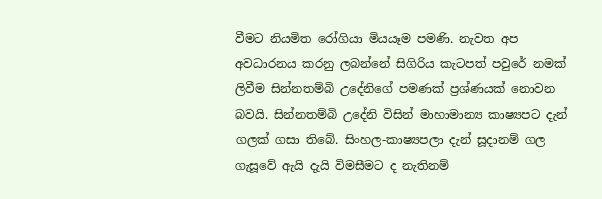වීමට නියමිත රෝගියා මියයෑම පමණි. නැවත අප අවධාරනය කරනු ලබන්නේ සිගිරිය කැටපත් පවුරේ නමක් ලිවීම සින්නතම්බි උදේනිගේ පමණක් ප්‍රශ්ණයක් නොවන බවයි. සින්නතම්බි උදේනි විසින් මාහාමාන්‍ය කාෂ්‍යපට දැන් ගලක් ගසා තිබේ. සිංහල-කාෂ්‍යපලා දැන් සූදානම් ගල ගැසූවේ ඇයි දැයි විමසීමට ද නැතිනම්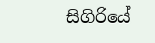සිගිරියේ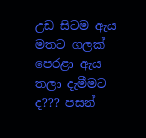උඩ සිටම ඇය මතට ගලක් පෙරළා ඇය තලා දැමීමට ද??? පසන්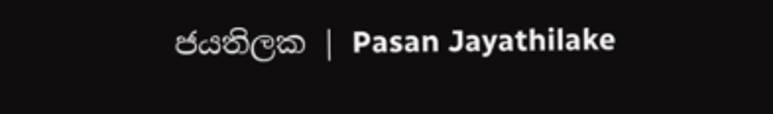ජයතිලක | Pasan Jayathilake